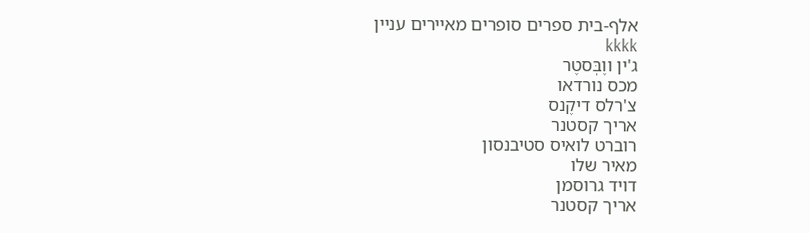אלף-בית ספרים סופרים מאיירים עניין                                                                                                                         kkkk
ג'ין ווֶבְּסטֶר
מכס נורדאו
צ'רלס דיקֶנס
אריך קסטנר
רוברט לואיס סטיבנסון
מאיר שלו
דויד גרוסמן
אריך קסטנר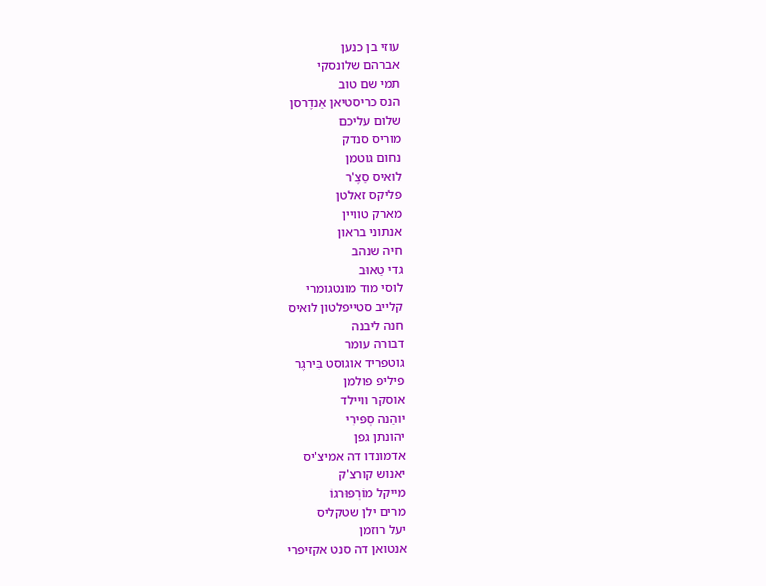עוזי בן כנען
אברהם שלונסקי
תמי שם טוב
הנס כריסטיאן אַנדֶרסן
שלום עליכם
מוריס סנדק
נחום גוטמן
לואיס סַצֶ'ר
פליקס זאלטן
מארק טוויין
אנתוני בראון
חיה שנהב
גדי טַאוּב
לוסי מוד מונטגומרי
קלייב סטייפלטון לואיס
חנה ליבנה
דבורה עומר
גוטפריד אוגוסט בִּירגֶר
פיליפ פולמן
אוסקר וויילד
יוהַנה סְפּירִי
יהונתן גפן
אדמונדו דה אמיצ'יס
יאנוש קורצ'ק
מייקל מוֹרְפּוּרגוֹ
מרים ילן שטקליס
יעל רוזמן
אנטואן דה סנט אקזיפרי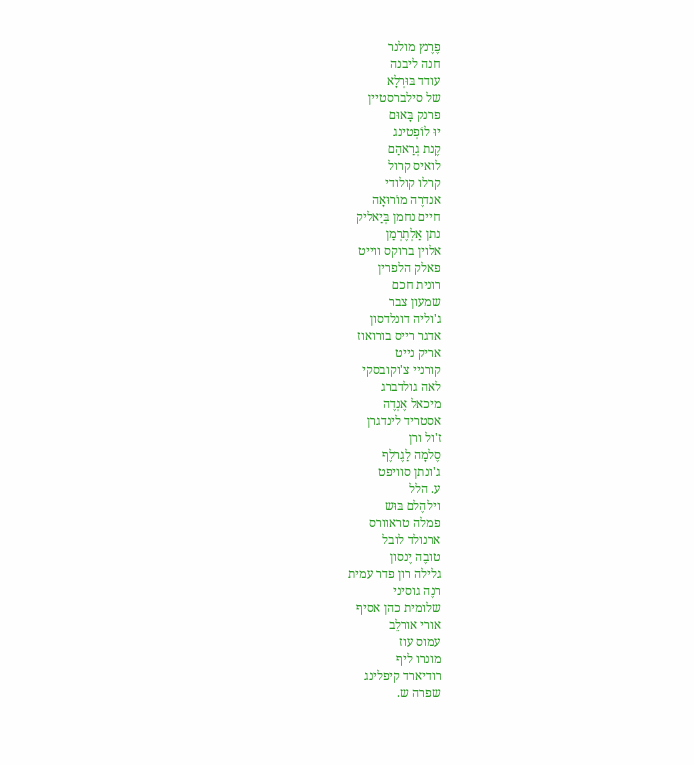פֶרֶנץ מולנר
חנה ליבנה
עודד בּוּרְלָא
של סילברסטיין
פרנק בָּאוּם
יוּ לוֹפְטינג
קֶנת גְרַאהַם
לואיס קרול
קרלו קולודי
אנדרֶה מוֹרוּאָה
חיים נחמן בְּיַאליק
נתן אַלְתֶרְמַן
אלוין ברוקס ווייט
פאלק הלפרין
רונית חכם
שמעון צבר
ג'וליה דונלדסון
אדגר רייס בורואוז
אריק נייט
קורניי צ'וקובסקי
לאה גולדברג
מיכאל אֶנְדֶה
אסטריד לינדגרן
ז'ול ורן
סֶלמָה לַגֶרלֶף
ג'ונתן סוויפט
ע. הלל
וילהֶלם בּוּש
פמלה טראוורס
ארנולד לובל
טובֶה יֶנסון
גלילה רון פדר עמית
רנֶה גוסיני
שלומית כהן אסיף
אורי אורלֵב
עמוס עוז
מונרו ליף
רודיארד קיפלינג
שפרה ש.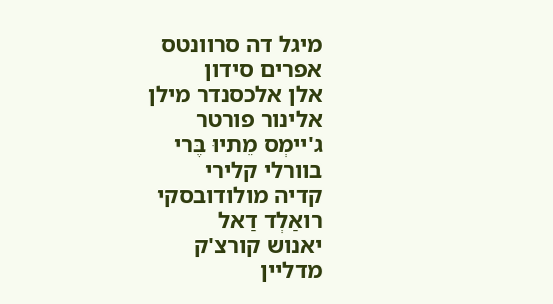מיגל דה סרוונטס
אפרים סידון
אלן אלכסנדר מילן
אלינור פורטר
ג'יימְס מֵתיוּ בֶּרי
בוורלי קלירי
קדיה מולודובסקי
רואַלְד דַאל
יאנוש קורצ'ק
מדליין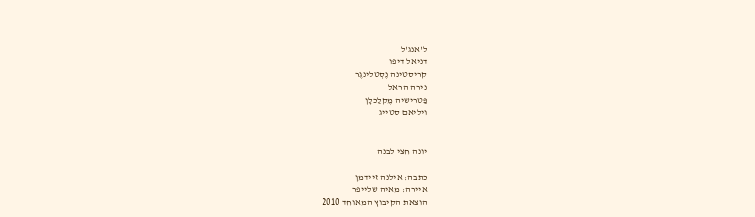ל'אנג'ל
דניאל דיפו
קריסטינה נֶסְטלינגֶר
נירה הראל
פַּטרישיה מֶקלַכלָן
ויליאם סטייג


יונה חצי לבנה

כתבה: אילנה זיידמן
איירה: מאיה שלייפר
הוצאת הקיבוץ המאוחד 2010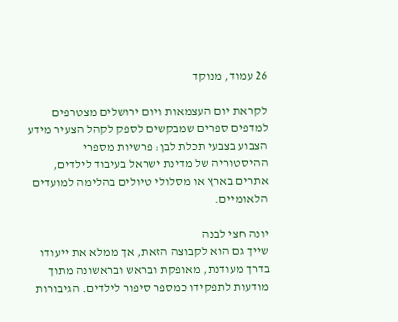26 עמוד, מנוקד

לקראת יום העצמאות ויום ירושלים מצטרפים למדפים ספרים שמבקשים לספק לקהל הצעיר מידע הצבוע בצבעי תכלת לבן: פרשיות מספרי ההיסטוריה של מדינת ישראל בעיבוד לילדים, אתרים בארץ או מסלולי טיולים בהלימה למועדים הלאומיים.

יונה חצי לבנה
שייך גם הוא לקבוצה הזאת, אך ממלא את ייעודו בדרך מעודנת, מאופקת ובראש ובראשונה מתוך מודעות לתפקידו כמספר סיפור לילדים. הגיבורות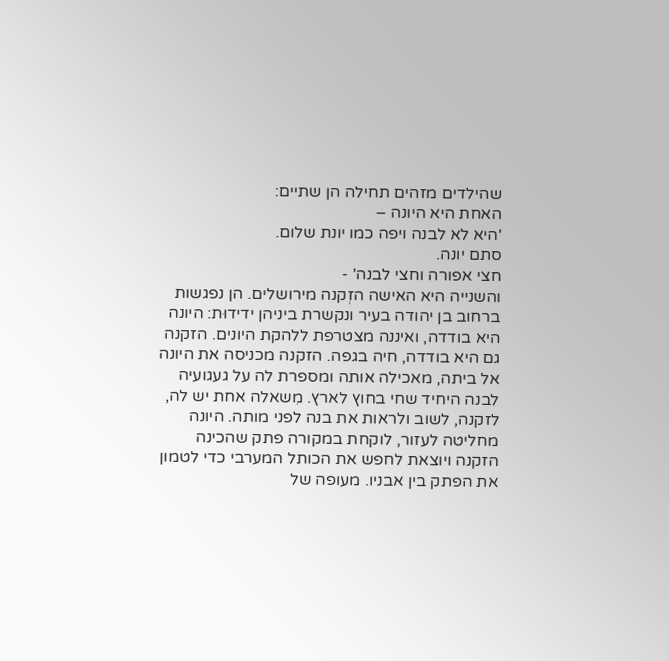שהילדים מזהים תחילה הן שתיים:
האחת היא היונה –
'היא לא לבנה ויפה כמו יונת שלום.
סתם יונה.
חצי אפורה וחצי לבנה' -
והשנייה היא האישה הזְקנה מירושלים. הן נפגשות ברחוב בן יהודה בעיר ונקשרת ביניהן ידידוּת: היונה היא בודדה, ואיננה מצטרפת ללהקת היונים. הזקנה גם היא בודדה, חיה בגפה. הזקנה מכניסה את היונה אל ביתה, מאכילה אותה ומספרת לה על געגועיה לבנה היחיד שחי בחוץ לארץ. מִשאלה אחת יש לה, לזקנה, לשוב ולראות את בנה לפני מותה. היונה מחליטה לעזור, לוקחת במקורה פתק שהכינה הזקנה ויוצאת לחפש את הכותל המערבי כדי לטמון את הפתק בין אבניו. מעופה של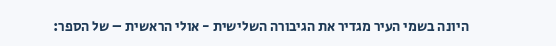היונה בשמי העיר מגדיר את הגיבורה השלישית - אולי הראשית – של הספר: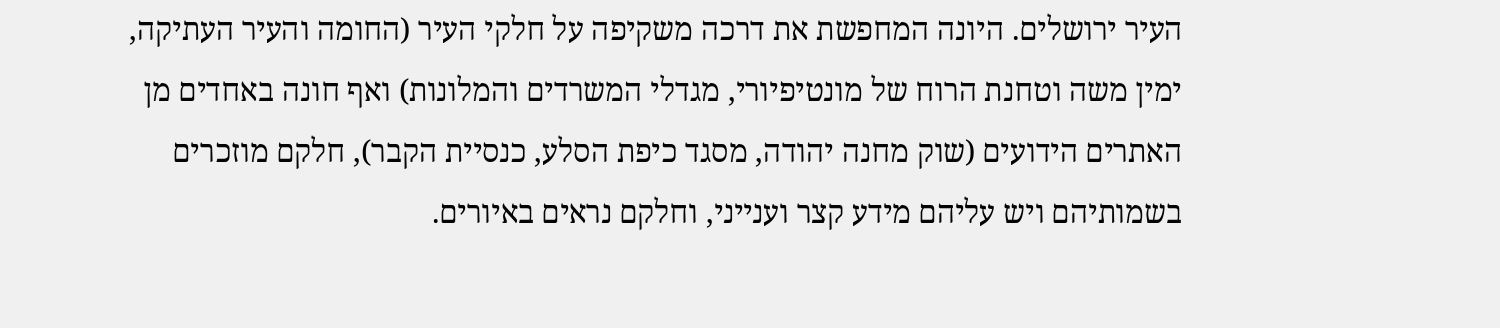העיר ירושלים. היונה המחפשת את דרכה משקיפה על חלקי העיר (החומה והעיר העתיקה, ימין משה וטחנת הרוח של מונטיפיורי, מגדלי המשרדים והמלונות) ואף חונה באחדים מן האתרים הידועים (שוק מחנה יהודה, מסגד כיפת הסלע, כנסיית הקבר), חלקם מוזכרים בשמותיהם ויש עליהם מידע קצר וענייני, וחלקם נראים באיורים.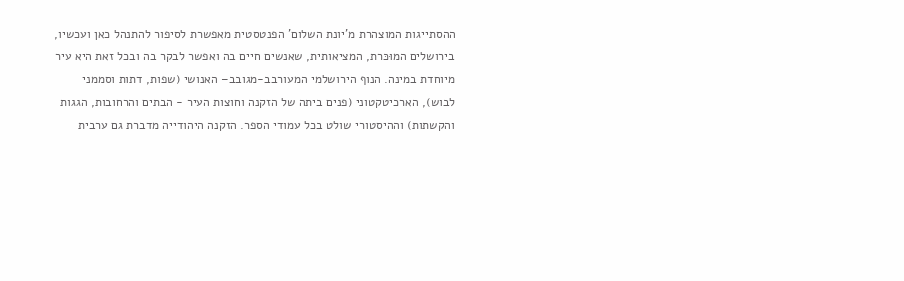ההסתייגות המוצהרת מ'יונת השלום' הפנטסטית מאפשרת לסיפור להתנהל כאן ועכשיו, בירושלים המוּכּרת, המציאותית, שאנשים חיים בה ואפשר לבקר בה ובכל זאת היא עיר מיוחדת במינה. הנוף הירושלמי המעורבב-מגובב– האנושי (שפות, דתות וסממני לבוש), הארכיטקטוני (פנים ביתה של הזקנה וחוצות העיר - הבתים והרחובות, הגגות והקשתות) וההיסטורי שולט בכל עמודי הספר. הזקנה היהודייה מדברת גם ערבית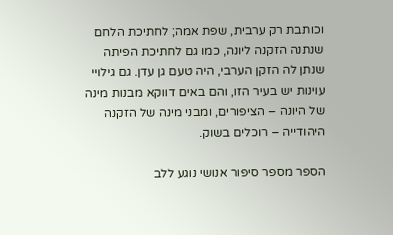וכותבת רק ערבית, שפת אמה; לחתיכת הלחם שנתנה הזקנה ליונה, כמו גם לחתיכת הפיתה שנתן לה הזקן הערבי, היה טעם גן עדן. גם גילויי עוינות יש בעיר הזו, והם באים דווקא מבנות מינה של היונה – הציפורים, ומבני מינה של הזקנה היהודייה – רוכלים בשוק.

הספר מספר סיפור אנושי נוגע ללב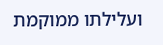ועלילתו ממוקמת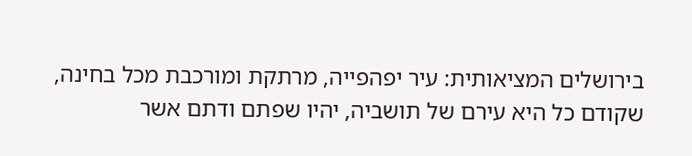בירושלים המציאותית: עיר יפהפייה, מרתקת ומורכבת מכל בחינה, שקודם כל היא עירם של תושביה, יהיו שפתם ודתם אשר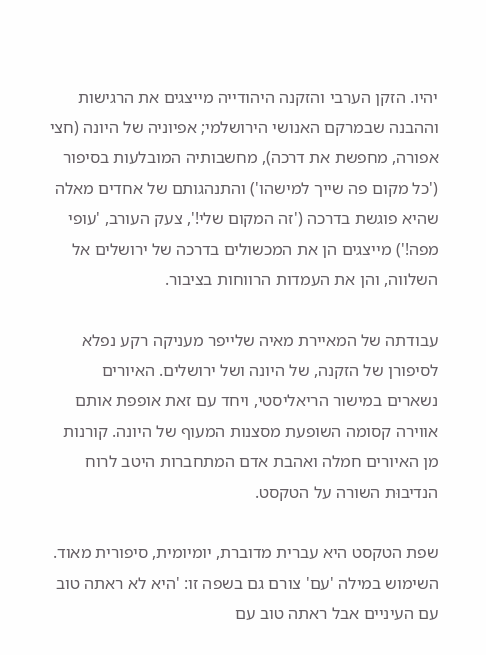יהיו. הזקן הערבי והזקנה היהודייה מייצגים את הרגישות וההבנה שבמרקם האנושי הירושלמי; אפיוניה של היונה (חצי אפורה, מחפשת את דרכה), מחשבותיה המובלעות בסיפור ('כל מקום פה שייך למישהו') והתנהגותם של אחדים מאלה שהיא פוגשת בדרכה ('זה המקום שלי!', צעק העורב, 'עופי מפה!') מייצגים הן את המכשולים בדרכה של ירושלים אל השלווה, והן את העמדות הרווחות בציבור.

עבודתה של המאיירת מאיה שלייפר מעניקה רקע נפלא לסיפורן של הזקנה, של היונה ושל ירושלים. האיורים נשארים במישור הריאליסטי, ויחד עם זאת אופפת אותם אווירה קסומה השופעת מסצנות המעוף של היונה. קורנות מן האיורים חמלה ואהבת אדם המתחברות היטב לרוח הנדיבוּת השורה על הטקסט.

שפת הטקסט היא עברית מדוברת, יומיומית, סיפורית מאוד. השימוש במילה 'עם' צורם גם בשפה זו: 'היא לא ראתה טוב עם העיניים אבל ראתה טוב עם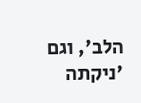הלב', וגם 'ניקתה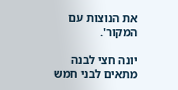את הנוצות עם המקור'.

יונה חצי לבנה
מתאים לבני חמש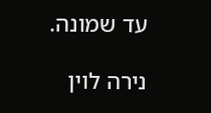עד שמונה.

נירה לוין